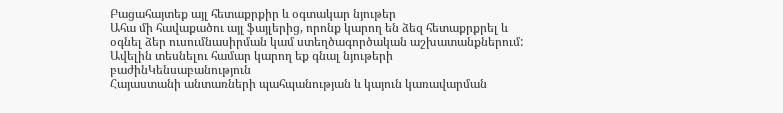Բացահայտեք այլ հետաքրքիր և օգտակար նյութեր
Ահա մի հավաքածու այլ ֆայլերից, որոնք կարող են ձեզ հետաքրքրել և օգնել ձեր ուսումնասիրման կամ ստեղծագործական աշխատանքներում: Ավելին տեսնելու համար կարող եք գնալ նյութերի բաժինԿենսաբանություն
Հայաստանի անտառների պահպանության և կայուն կառավարման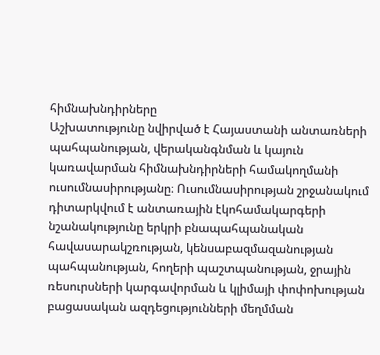հիմնախնդիրները
Աշխատությունը նվիրված է Հայաստանի անտառների պահպանության, վերականգնման և կայուն կառավարման հիմնախնդիրների համակողմանի ուսումնասիրությանը։ Ուսումնասիրության շրջանակում դիտարկվում է անտառային էկոհամակարգերի նշանակությունը երկրի բնապահպանական հավասարակշռության, կենսաբազմազանության պահպանության, հողերի պաշտպանության, ջրային ռեսուրսների կարգավորման և կլիմայի փոփոխության բացասական ազդեցությունների մեղմման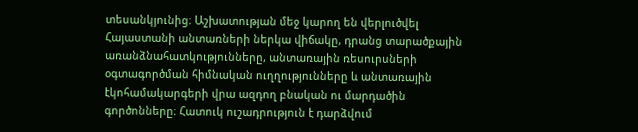տեսանկյունից։ Աշխատության մեջ կարող են վերլուծվել Հայաստանի անտառների ներկա վիճակը, դրանց տարածքային առանձնահատկությունները, անտառային ռեսուրսների օգտագործման հիմնական ուղղությունները և անտառային էկոհամակարգերի վրա ազդող բնական ու մարդածին գործոնները։ Հատուկ ուշադրություն է դարձվում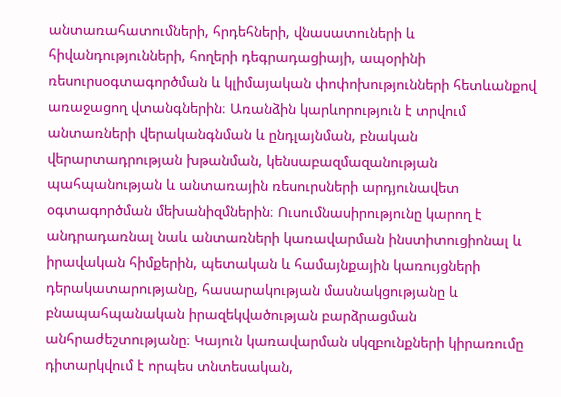անտառահատումների, հրդեհների, վնասատուների և հիվանդությունների, հողերի դեգրադացիայի, ապօրինի ռեսուրսօգտագործման և կլիմայական փոփոխությունների հետևանքով առաջացող վտանգներին։ Առանձին կարևորություն է տրվում անտառների վերականգնման և ընդլայնման, բնական վերարտադրության խթանման, կենսաբազմազանության պահպանության և անտառային ռեսուրսների արդյունավետ օգտագործման մեխանիզմներին։ Ուսումնասիրությունը կարող է անդրադառնալ նաև անտառների կառավարման ինստիտուցիոնալ և իրավական հիմքերին, պետական և համայնքային կառույցների դերակատարությանը, հասարակության մասնակցությանը և բնապահպանական իրազեկվածության բարձրացման անհրաժեշտությանը։ Կայուն կառավարման սկզբունքների կիրառումը դիտարկվում է որպես տնտեսական,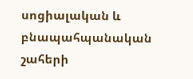սոցիալական և բնապահպանական շահերի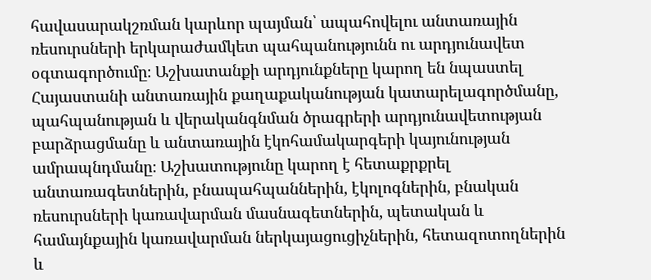հավասարակշռման կարևոր պայման՝ ապահովելու անտառային ռեսուրսների երկարաժամկետ պահպանությունն ու արդյունավետ օգտագործումը։ Աշխատանքի արդյունքները կարող են նպաստել Հայաստանի անտառային քաղաքականության կատարելագործմանը, պահպանության և վերականգնման ծրագրերի արդյունավետության բարձրացմանը և անտառային էկոհամակարգերի կայունության ամրապնդմանը։ Աշխատությունը կարող է հետաքրքրել անտառագետներին, բնապահպաններին, էկոլոգներին, բնական ռեսուրսների կառավարման մասնագետներին, պետական և համայնքային կառավարման ներկայացուցիչներին, հետազոտողներին և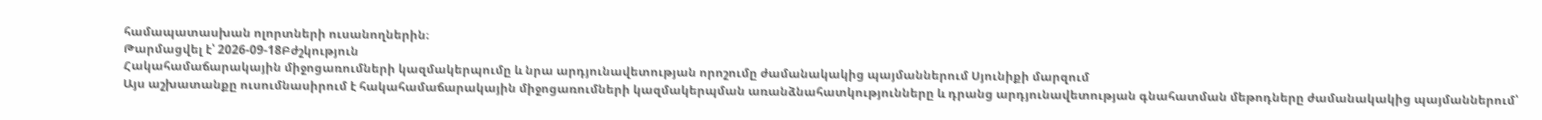համապատասխան ոլորտների ուսանողներին։
Թարմացվել է՝ 2026-09-18Բժշկություն
Հակահամաճարակային միջոցառումների կազմակերպումը և նրա արդյունավետության որոշումը ժամանակակից պայմաններում Սյունիքի մարզում
Այս աշխատանքը ուսումնասիրում է հակահամաճարակային միջոցառումների կազմակերպման առանձնահատկությունները և դրանց արդյունավետության գնահատման մեթոդները ժամանակակից պայմաններում՝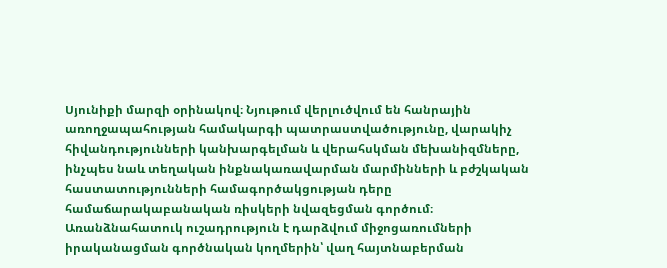Սյունիքի մարզի օրինակով։ Նյութում վերլուծվում են հանրային առողջապահության համակարգի պատրաստվածությունը, վարակիչ հիվանդությունների կանխարգելման և վերահսկման մեխանիզմները, ինչպես նաև տեղական ինքնակառավարման մարմինների և բժշկական հաստատությունների համագործակցության դերը համաճարակաբանական ռիսկերի նվազեցման գործում։ Առանձնահատուկ ուշադրություն է դարձվում միջոցառումների իրականացման գործնական կողմերին՝ վաղ հայտնաբերման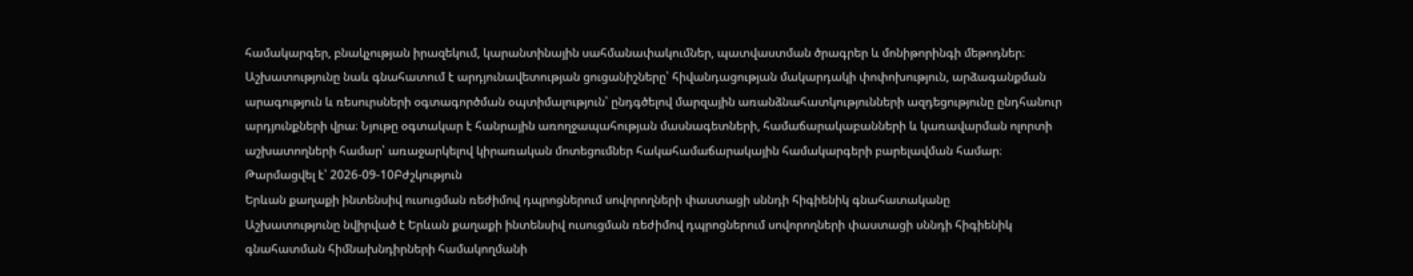համակարգեր, բնակչության իրազեկում, կարանտինային սահմանափակումներ, պատվաստման ծրագրեր և մոնիթորինգի մեթոդներ։ Աշխատությունը նաև գնահատում է արդյունավետության ցուցանիշները՝ հիվանդացության մակարդակի փոփոխություն, արձագանքման արագություն և ռեսուրսների օգտագործման օպտիմալություն՝ ընդգծելով մարզային առանձնահատկությունների ազդեցությունը ընդհանուր արդյունքների վրա։ Նյութը օգտակար է հանրային առողջապահության մասնագետների, համաճարակաբանների և կառավարման ոլորտի աշխատողների համար՝ առաջարկելով կիրառական մոտեցումներ հակահամաճարակային համակարգերի բարելավման համար։
Թարմացվել է՝ 2026-09-10Բժշկություն
Երևան քաղաքի ինտենսիվ ուսուցման ռեժիմով դպրոցներում սովորողների փաստացի սննդի հիգիենիկ գնահատականը
Աշխատությունը նվիրված է Երևան քաղաքի ինտենսիվ ուսուցման ռեժիմով դպրոցներում սովորողների փաստացի սննդի հիգիենիկ գնահատման հիմնախնդիրների համակողմանի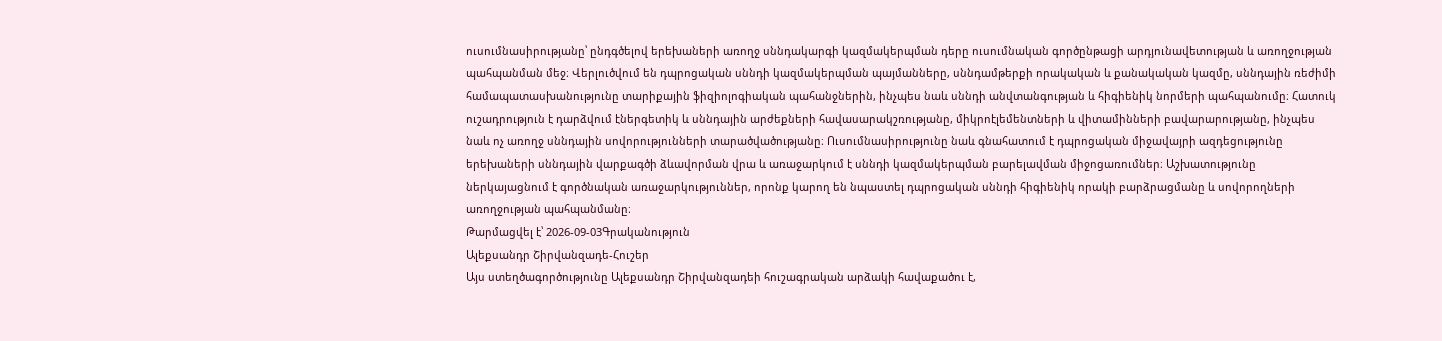ուսումնասիրությանը՝ ընդգծելով երեխաների առողջ սննդակարգի կազմակերպման դերը ուսումնական գործընթացի արդյունավետության և առողջության պահպանման մեջ։ Վերլուծվում են դպրոցական սննդի կազմակերպման պայմանները, սննդամթերքի որակական և քանակական կազմը, սննդային ռեժիմի համապատասխանությունը տարիքային ֆիզիոլոգիական պահանջներին, ինչպես նաև սննդի անվտանգության և հիգիենիկ նորմերի պահպանումը։ Հատուկ ուշադրություն է դարձվում էներգետիկ և սննդային արժեքների հավասարակշռությանը, միկրոէլեմենտների և վիտամինների բավարարությանը, ինչպես նաև ոչ առողջ սննդային սովորությունների տարածվածությանը։ Ուսումնասիրությունը նաև գնահատում է դպրոցական միջավայրի ազդեցությունը երեխաների սննդային վարքագծի ձևավորման վրա և առաջարկում է սննդի կազմակերպման բարելավման միջոցառումներ։ Աշխատությունը ներկայացնում է գործնական առաջարկություններ, որոնք կարող են նպաստել դպրոցական սննդի հիգիենիկ որակի բարձրացմանը և սովորողների առողջության պահպանմանը։
Թարմացվել է՝ 2026-09-03Գրականություն
Ալեքսանդր Շիրվանզադե-Հուշեր
Այս ստեղծագործությունը Ալեքսանդր Շիրվանզադեի հուշագրական արձակի հավաքածու է,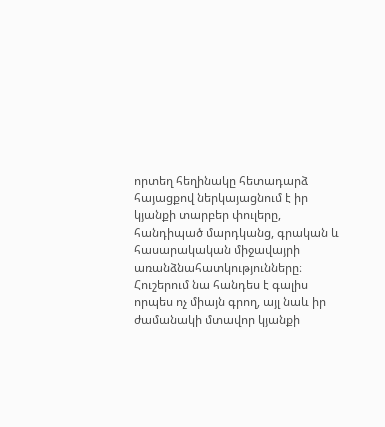որտեղ հեղինակը հետադարձ հայացքով ներկայացնում է իր կյանքի տարբեր փուլերը, հանդիպած մարդկանց, գրական և հասարակական միջավայրի առանձնահատկությունները։ Հուշերում նա հանդես է գալիս որպես ոչ միայն գրող, այլ նաև իր ժամանակի մտավոր կյանքի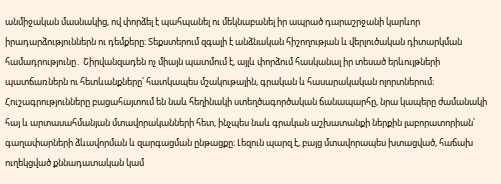անմիջական մասնակից, ով փորձել է պահպանել ու մեկնաբանել իր ապրած դարաշրջանի կարևոր իրադարձություններն ու դեմքերը։ Տեքստերում զգալի է անձնական հիշողության և վերլուծական դիտարկման համադրությունը․ Շիրվանզադեն ոչ միայն պատմում է, այլև փորձում հասկանալ իր տեսած երևույթների պատճառներն ու հետևանքները՝ հատկապես մշակութային, գրական և հասարակական ոլորտներում։ Հուշագրությունները բացահայտում են նաև հեղինակի ստեղծագործական ճանապարհը, նրա կապերը ժամանակի հայ և արտասահմանյան մտավորականների հետ, ինչպես նաև գրական աշխատանքի ներքին լաբորատորիան՝ գաղափարների ձևավորման և զարգացման ընթացքը։ Լեզուն պարզ է, բայց մտավորապես խտացված, հաճախ ուղեկցված քննադատական կամ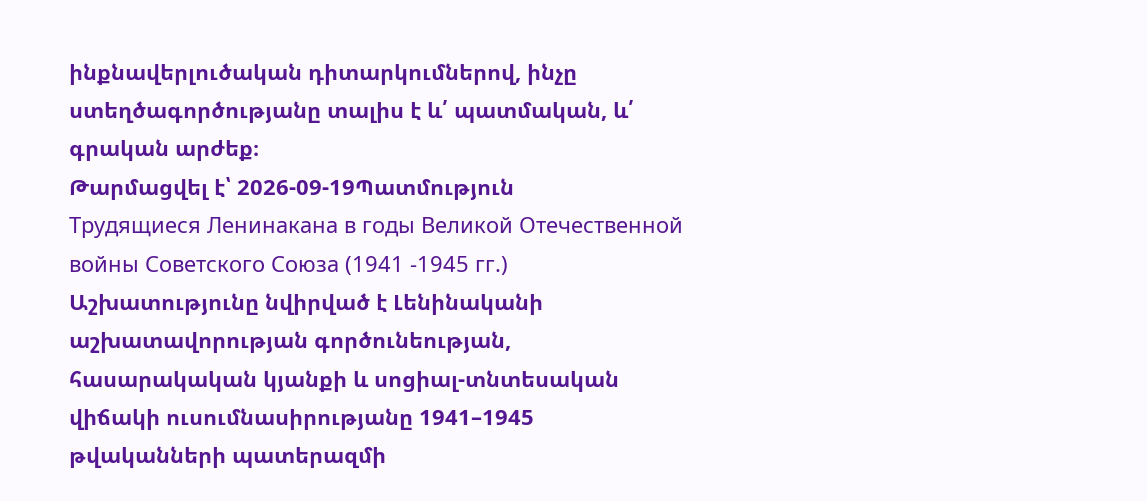ինքնավերլուծական դիտարկումներով, ինչը ստեղծագործությանը տալիս է և՛ պատմական, և՛ գրական արժեք։
Թարմացվել է՝ 2026-09-19Պատմություն
Трудящиеся Ленинакана в годы Великой Отечественной войны Советского Союза (1941 -1945 гг.)
Աշխատությունը նվիրված է Լենինականի աշխատավորության գործունեության, հասարակական կյանքի և սոցիալ-տնտեսական վիճակի ուսումնասիրությանը 1941–1945 թվականների պատերազմի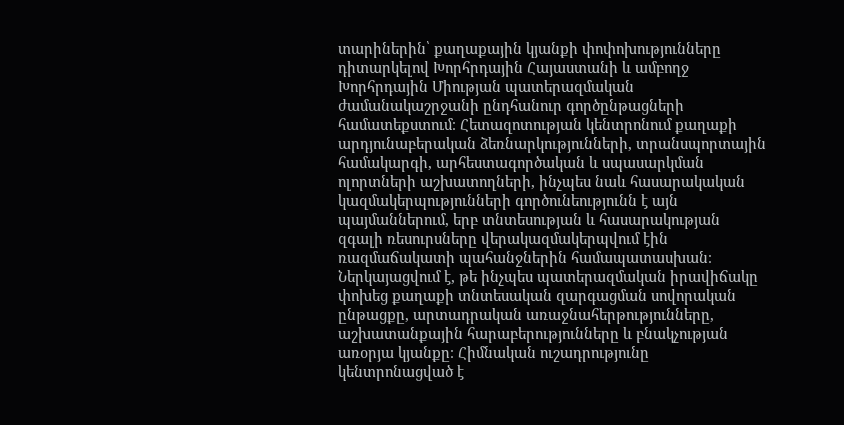տարիներին՝ քաղաքային կյանքի փոփոխությունները դիտարկելով Խորհրդային Հայաստանի և ամբողջ Խորհրդային Միության պատերազմական ժամանակաշրջանի ընդհանուր գործընթացների համատեքստում։ Հետազոտության կենտրոնում քաղաքի արդյունաբերական ձեռնարկությունների, տրանսպորտային համակարգի, արհեստագործական և սպասարկման ոլորտների աշխատողների, ինչպես նաև հասարակական կազմակերպությունների գործունեությունն է այն պայմաններում, երբ տնտեսության և հասարակության զգալի ռեսուրսները վերակազմակերպվում էին ռազմաճակատի պահանջներին համապատասխան։ Ներկայացվում է, թե ինչպես պատերազմական իրավիճակը փոխեց քաղաքի տնտեսական զարգացման սովորական ընթացքը, արտադրական առաջնահերթությունները, աշխատանքային հարաբերությունները և բնակչության առօրյա կյանքը։ Հիմնական ուշադրությունը կենտրոնացված է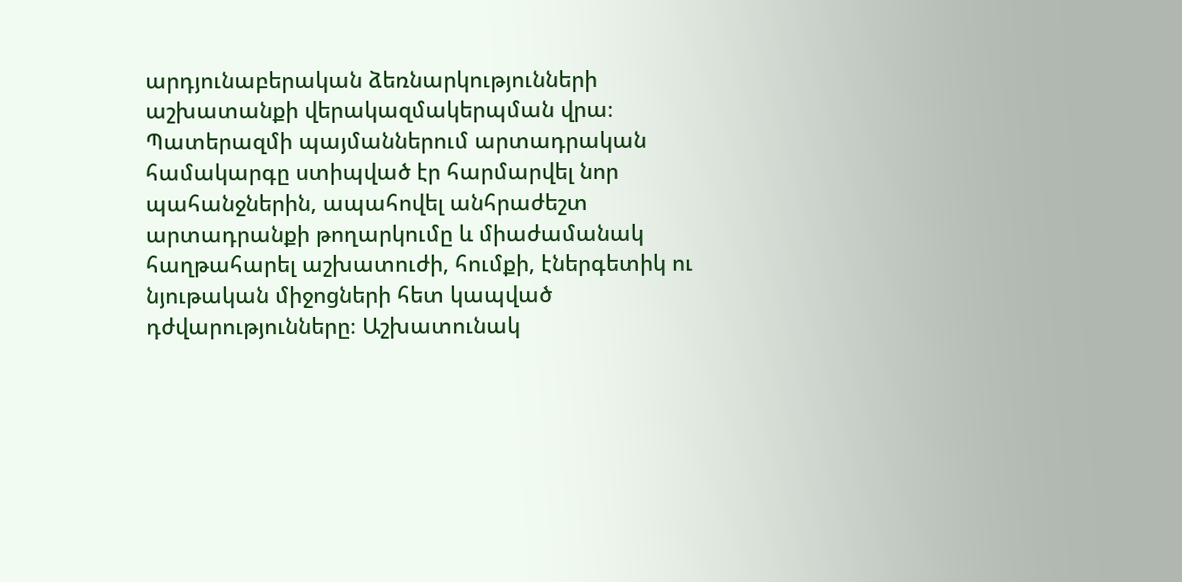արդյունաբերական ձեռնարկությունների աշխատանքի վերակազմակերպման վրա։ Պատերազմի պայմաններում արտադրական համակարգը ստիպված էր հարմարվել նոր պահանջներին, ապահովել անհրաժեշտ արտադրանքի թողարկումը և միաժամանակ հաղթահարել աշխատուժի, հումքի, էներգետիկ ու նյութական միջոցների հետ կապված դժվարությունները։ Աշխատունակ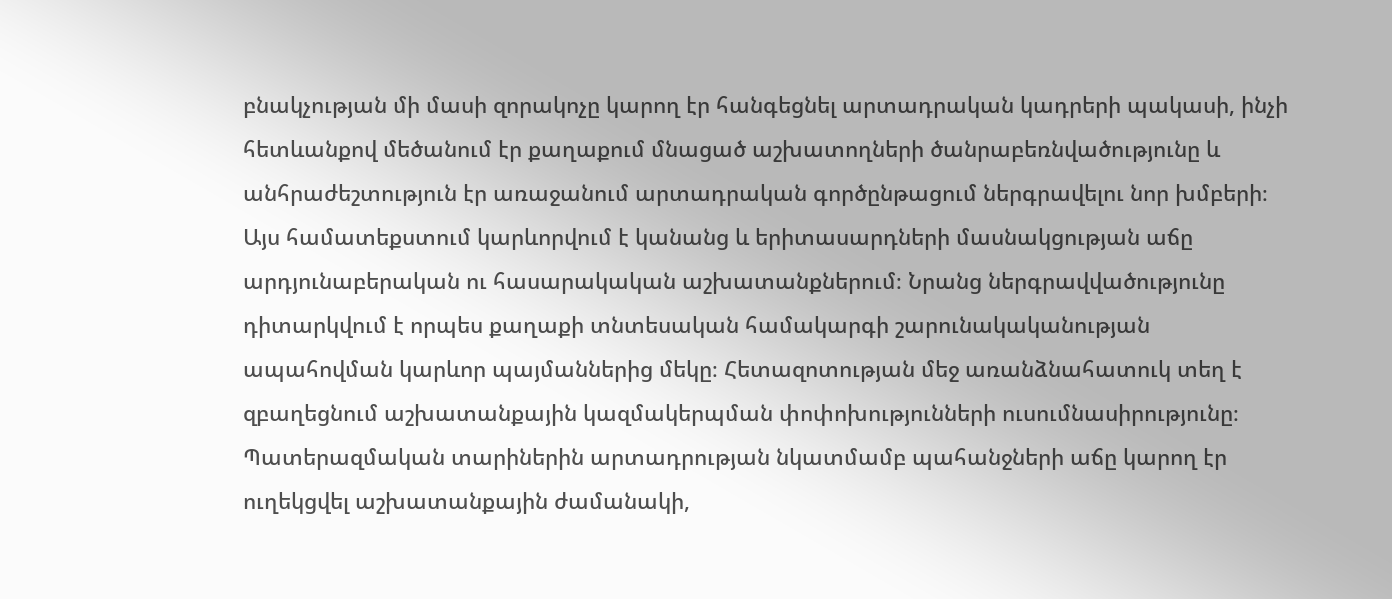բնակչության մի մասի զորակոչը կարող էր հանգեցնել արտադրական կադրերի պակասի, ինչի հետևանքով մեծանում էր քաղաքում մնացած աշխատողների ծանրաբեռնվածությունը և անհրաժեշտություն էր առաջանում արտադրական գործընթացում ներգրավելու նոր խմբերի։ Այս համատեքստում կարևորվում է կանանց և երիտասարդների մասնակցության աճը արդյունաբերական ու հասարակական աշխատանքներում։ Նրանց ներգրավվածությունը դիտարկվում է որպես քաղաքի տնտեսական համակարգի շարունակականության ապահովման կարևոր պայմաններից մեկը։ Հետազոտության մեջ առանձնահատուկ տեղ է զբաղեցնում աշխատանքային կազմակերպման փոփոխությունների ուսումնասիրությունը։ Պատերազմական տարիներին արտադրության նկատմամբ պահանջների աճը կարող էր ուղեկցվել աշխատանքային ժամանակի,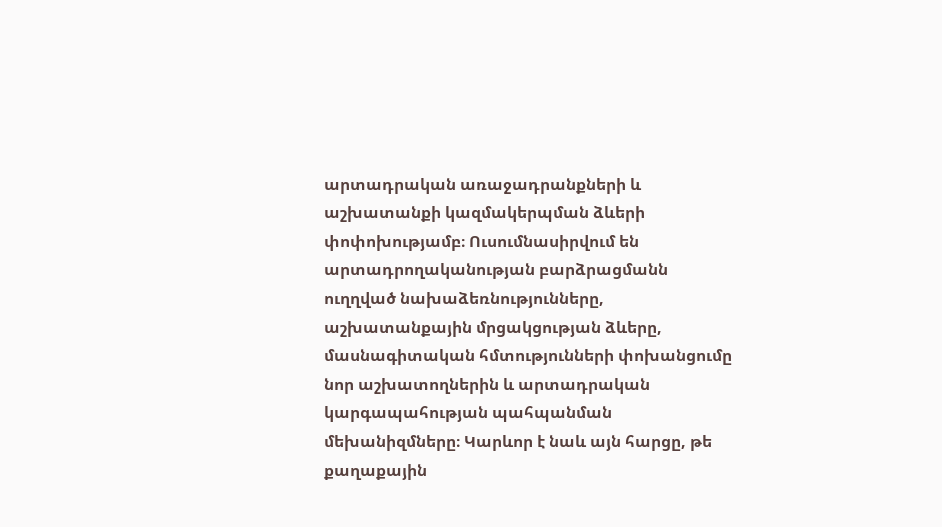արտադրական առաջադրանքների և աշխատանքի կազմակերպման ձևերի փոփոխությամբ։ Ուսումնասիրվում են արտադրողականության բարձրացմանն ուղղված նախաձեռնությունները, աշխատանքային մրցակցության ձևերը, մասնագիտական հմտությունների փոխանցումը նոր աշխատողներին և արտադրական կարգապահության պահպանման մեխանիզմները։ Կարևոր է նաև այն հարցը, թե քաղաքային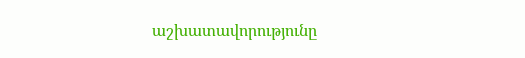աշխատավորությունը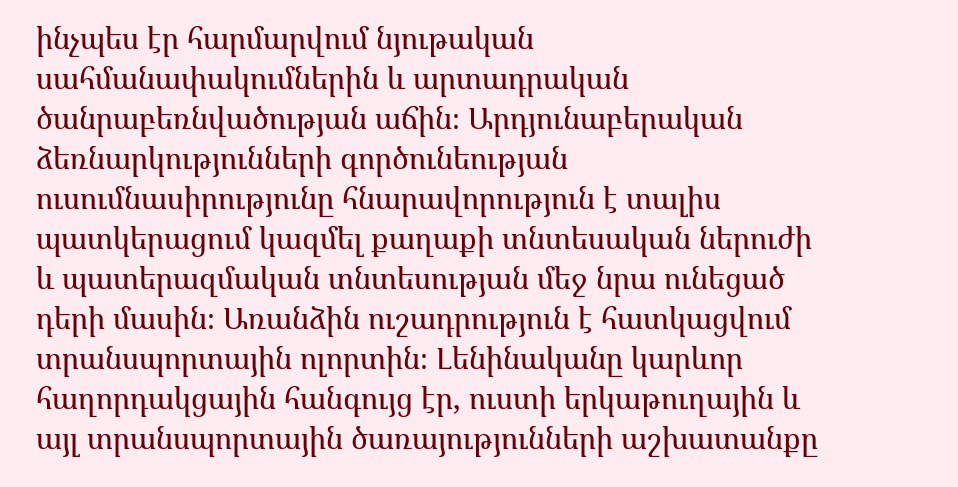ինչպես էր հարմարվում նյութական սահմանափակումներին և արտադրական ծանրաբեռնվածության աճին։ Արդյունաբերական ձեռնարկությունների գործունեության ուսումնասիրությունը հնարավորություն է տալիս պատկերացում կազմել քաղաքի տնտեսական ներուժի և պատերազմական տնտեսության մեջ նրա ունեցած դերի մասին։ Առանձին ուշադրություն է հատկացվում տրանսպորտային ոլորտին։ Լենինականը կարևոր հաղորդակցային հանգույց էր, ուստի երկաթուղային և այլ տրանսպորտային ծառայությունների աշխատանքը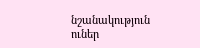նշանակություն ուներ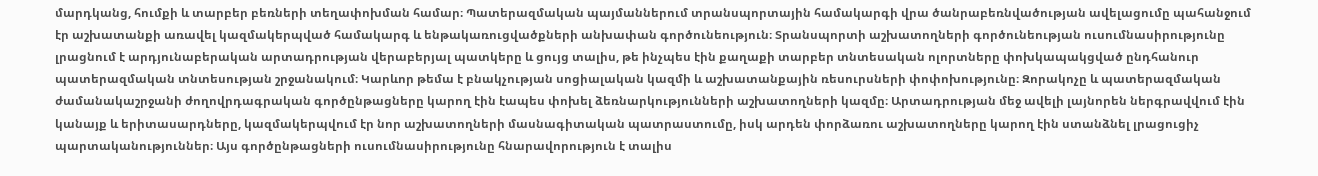մարդկանց, հումքի և տարբեր բեռների տեղափոխման համար։ Պատերազմական պայմաններում տրանսպորտային համակարգի վրա ծանրաբեռնվածության ավելացումը պահանջում էր աշխատանքի առավել կազմակերպված համակարգ և ենթակառուցվածքների անխափան գործունեություն։ Տրանսպորտի աշխատողների գործունեության ուսումնասիրությունը լրացնում է արդյունաբերական արտադրության վերաբերյալ պատկերը և ցույց տալիս, թե ինչպես էին քաղաքի տարբեր տնտեսական ոլորտները փոխկապակցված ընդհանուր պատերազմական տնտեսության շրջանակում։ Կարևոր թեմա է բնակչության սոցիալական կազմի և աշխատանքային ռեսուրսների փոփոխությունը։ Զորակոչը և պատերազմական ժամանակաշրջանի ժողովրդագրական գործընթացները կարող էին էապես փոխել ձեռնարկությունների աշխատողների կազմը։ Արտադրության մեջ ավելի լայնորեն ներգրավվում էին կանայք և երիտասարդները, կազմակերպվում էր նոր աշխատողների մասնագիտական պատրաստումը, իսկ արդեն փորձառու աշխատողները կարող էին ստանձնել լրացուցիչ պարտականություններ։ Այս գործընթացների ուսումնասիրությունը հնարավորություն է տալիս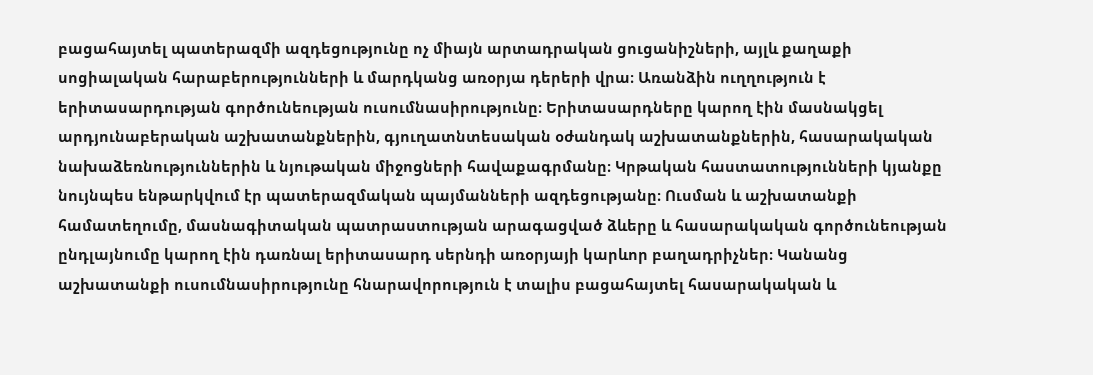բացահայտել պատերազմի ազդեցությունը ոչ միայն արտադրական ցուցանիշների, այլև քաղաքի սոցիալական հարաբերությունների և մարդկանց առօրյա դերերի վրա։ Առանձին ուղղություն է երիտասարդության գործունեության ուսումնասիրությունը։ Երիտասարդները կարող էին մասնակցել արդյունաբերական աշխատանքներին, գյուղատնտեսական օժանդակ աշխատանքներին, հասարակական նախաձեռնություններին և նյութական միջոցների հավաքագրմանը։ Կրթական հաստատությունների կյանքը նույնպես ենթարկվում էր պատերազմական պայմանների ազդեցությանը։ Ուսման և աշխատանքի համատեղումը, մասնագիտական պատրաստության արագացված ձևերը և հասարակական գործունեության ընդլայնումը կարող էին դառնալ երիտասարդ սերնդի առօրյայի կարևոր բաղադրիչներ։ Կանանց աշխատանքի ուսումնասիրությունը հնարավորություն է տալիս բացահայտել հասարակական և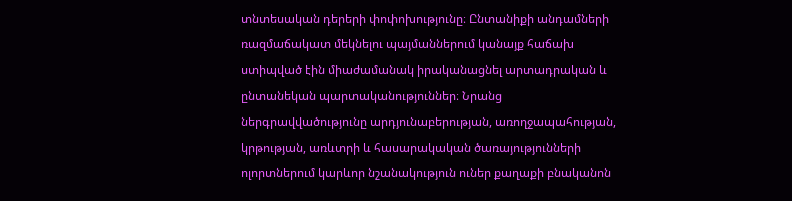տնտեսական դերերի փոփոխությունը։ Ընտանիքի անդամների ռազմաճակատ մեկնելու պայմաններում կանայք հաճախ ստիպված էին միաժամանակ իրականացնել արտադրական և ընտանեկան պարտականություններ։ Նրանց ներգրավվածությունը արդյունաբերության, առողջապահության, կրթության, առևտրի և հասարակական ծառայությունների ոլորտներում կարևոր նշանակություն ուներ քաղաքի բնականոն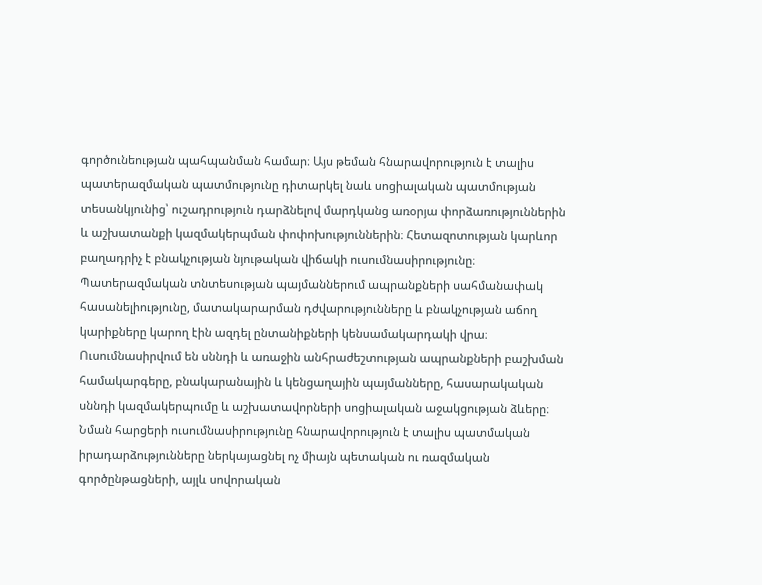գործունեության պահպանման համար։ Այս թեման հնարավորություն է տալիս պատերազմական պատմությունը դիտարկել նաև սոցիալական պատմության տեսանկյունից՝ ուշադրություն դարձնելով մարդկանց առօրյա փորձառություններին և աշխատանքի կազմակերպման փոփոխություններին։ Հետազոտության կարևոր բաղադրիչ է բնակչության նյութական վիճակի ուսումնասիրությունը։ Պատերազմական տնտեսության պայմաններում ապրանքների սահմանափակ հասանելիությունը, մատակարարման դժվարությունները և բնակչության աճող կարիքները կարող էին ազդել ընտանիքների կենսամակարդակի վրա։ Ուսումնասիրվում են սննդի և առաջին անհրաժեշտության ապրանքների բաշխման համակարգերը, բնակարանային և կենցաղային պայմանները, հասարակական սննդի կազմակերպումը և աշխատավորների սոցիալական աջակցության ձևերը։ Նման հարցերի ուսումնասիրությունը հնարավորություն է տալիս պատմական իրադարձությունները ներկայացնել ոչ միայն պետական ու ռազմական գործընթացների, այլև սովորական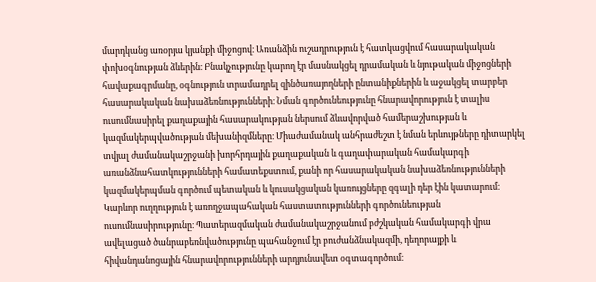մարդկանց առօրյա կյանքի միջոցով։ Առանձին ուշադրություն է հատկացվում հասարակական փոխօգնության ձևերին։ Բնակչությունը կարող էր մասնակցել դրամական և նյութական միջոցների հավաքագրմանը, օգնություն տրամադրել զինծառայողների ընտանիքներին և աջակցել տարբեր հասարակական նախաձեռնությունների։ Նման գործունեությունը հնարավորություն է տալիս ուսումնասիրել քաղաքային հասարակության ներսում ձևավորված համերաշխության և կազմակերպվածության մեխանիզմները։ Միաժամանակ անհրաժեշտ է նման երևույթները դիտարկել տվյալ ժամանակաշրջանի խորհրդային քաղաքական և գաղափարական համակարգի առանձնահատկությունների համատեքստում, քանի որ հասարակական նախաձեռնությունների կազմակերպման գործում պետական և կուսակցական կառույցները զգալի դեր էին կատարում։ Կարևոր ուղղություն է առողջապահական հաստատությունների գործունեության ուսումնասիրությունը։ Պատերազմական ժամանակաշրջանում բժշկական համակարգի վրա ավելացած ծանրաբեռնվածությունը պահանջում էր բուժանձնակազմի, դեղորայքի և հիվանդանոցային հնարավորությունների արդյունավետ օգտագործում։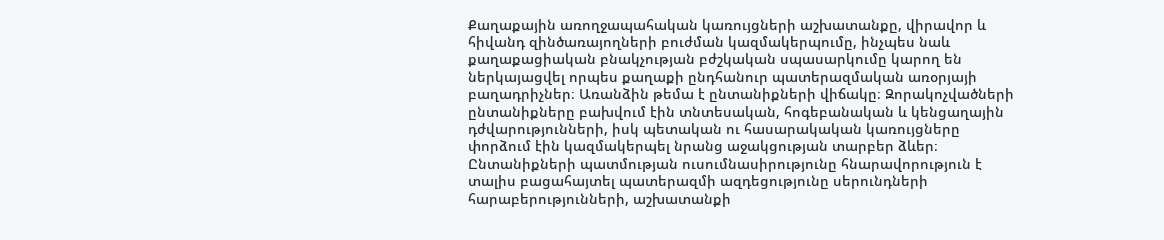Քաղաքային առողջապահական կառույցների աշխատանքը, վիրավոր և հիվանդ զինծառայողների բուժման կազմակերպումը, ինչպես նաև քաղաքացիական բնակչության բժշկական սպասարկումը կարող են ներկայացվել որպես քաղաքի ընդհանուր պատերազմական առօրյայի բաղադրիչներ։ Առանձին թեմա է ընտանիքների վիճակը։ Զորակոչվածների ընտանիքները բախվում էին տնտեսական, հոգեբանական և կենցաղային դժվարությունների, իսկ պետական ու հասարակական կառույցները փորձում էին կազմակերպել նրանց աջակցության տարբեր ձևեր։ Ընտանիքների պատմության ուսումնասիրությունը հնարավորություն է տալիս բացահայտել պատերազմի ազդեցությունը սերունդների հարաբերությունների, աշխատանքի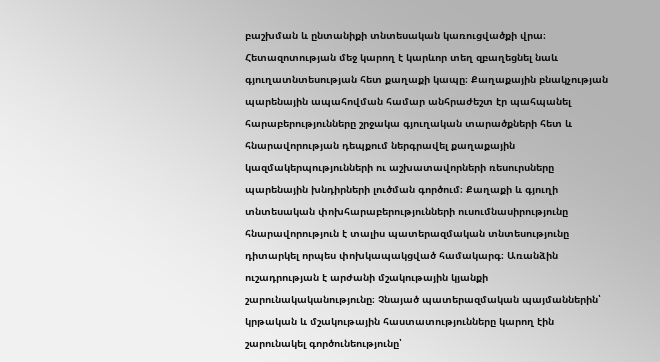բաշխման և ընտանիքի տնտեսական կառուցվածքի վրա։ Հետազոտության մեջ կարող է կարևոր տեղ զբաղեցնել նաև գյուղատնտեսության հետ քաղաքի կապը։ Քաղաքային բնակչության պարենային ապահովման համար անհրաժեշտ էր պահպանել հարաբերությունները շրջակա գյուղական տարածքների հետ և հնարավորության դեպքում ներգրավել քաղաքային կազմակերպությունների ու աշխատավորների ռեսուրսները պարենային խնդիրների լուծման գործում։ Քաղաքի և գյուղի տնտեսական փոխհարաբերությունների ուսումնասիրությունը հնարավորություն է տալիս պատերազմական տնտեսությունը դիտարկել որպես փոխկապակցված համակարգ։ Առանձին ուշադրության է արժանի մշակութային կյանքի շարունակականությունը։ Չնայած պատերազմական պայմաններին՝ կրթական և մշակութային հաստատությունները կարող էին շարունակել գործունեությունը՝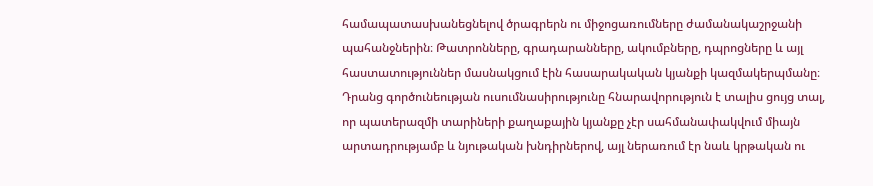համապատասխանեցնելով ծրագրերն ու միջոցառումները ժամանակաշրջանի պահանջներին։ Թատրոնները, գրադարանները, ակումբները, դպրոցները և այլ հաստատություններ մասնակցում էին հասարակական կյանքի կազմակերպմանը։ Դրանց գործունեության ուսումնասիրությունը հնարավորություն է տալիս ցույց տալ, որ պատերազմի տարիների քաղաքային կյանքը չէր սահմանափակվում միայն արտադրությամբ և նյութական խնդիրներով, այլ ներառում էր նաև կրթական ու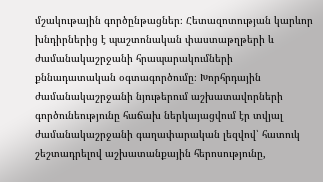մշակութային գործընթացներ։ Հետազոտության կարևոր խնդիրներից է պաշտոնական փաստաթղթերի և ժամանակաշրջանի հրապարակումների քննադատական օգտագործումը։ Խորհրդային ժամանակաշրջանի նյութերում աշխատավորների գործունեությունը հաճախ ներկայացվում էր տվյալ ժամանակաշրջանի գաղափարական լեզվով՝ հատուկ շեշտադրելով աշխատանքային հերոսությունը,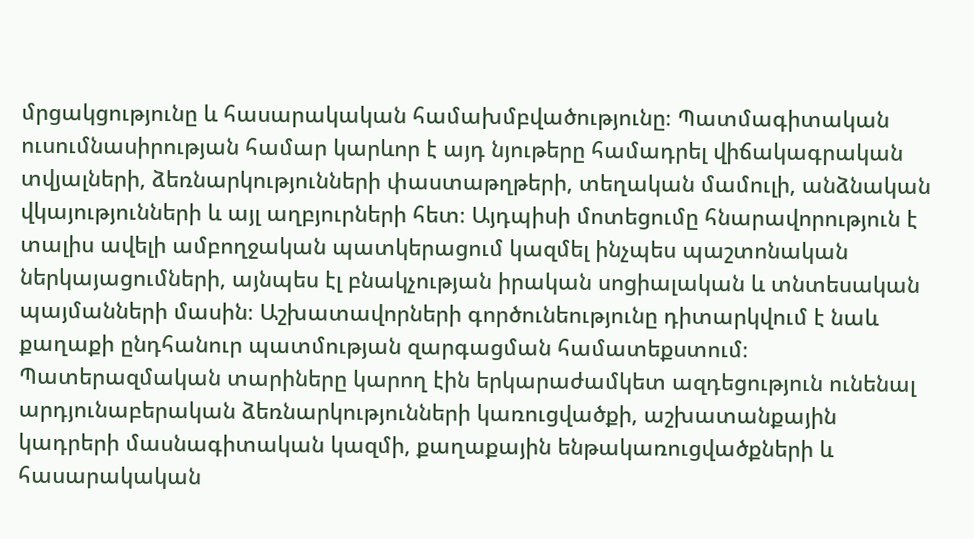մրցակցությունը և հասարակական համախմբվածությունը։ Պատմագիտական ուսումնասիրության համար կարևոր է այդ նյութերը համադրել վիճակագրական տվյալների, ձեռնարկությունների փաստաթղթերի, տեղական մամուլի, անձնական վկայությունների և այլ աղբյուրների հետ։ Այդպիսի մոտեցումը հնարավորություն է տալիս ավելի ամբողջական պատկերացում կազմել ինչպես պաշտոնական ներկայացումների, այնպես էլ բնակչության իրական սոցիալական և տնտեսական պայմանների մասին։ Աշխատավորների գործունեությունը դիտարկվում է նաև քաղաքի ընդհանուր պատմության զարգացման համատեքստում։ Պատերազմական տարիները կարող էին երկարաժամկետ ազդեցություն ունենալ արդյունաբերական ձեռնարկությունների կառուցվածքի, աշխատանքային կադրերի մասնագիտական կազմի, քաղաքային ենթակառուցվածքների և հասարակական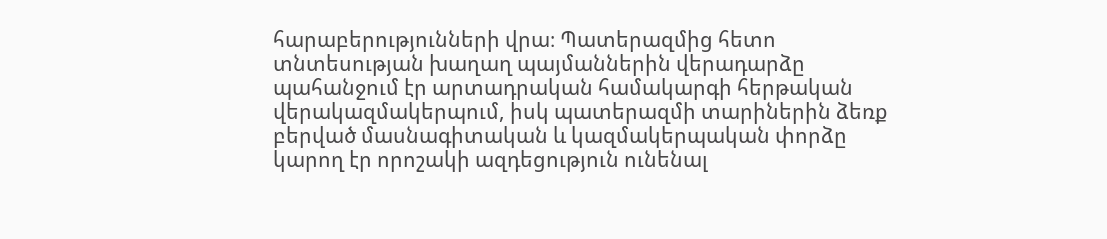հարաբերությունների վրա։ Պատերազմից հետո տնտեսության խաղաղ պայմաններին վերադարձը պահանջում էր արտադրական համակարգի հերթական վերակազմակերպում, իսկ պատերազմի տարիներին ձեռք բերված մասնագիտական և կազմակերպական փորձը կարող էր որոշակի ազդեցություն ունենալ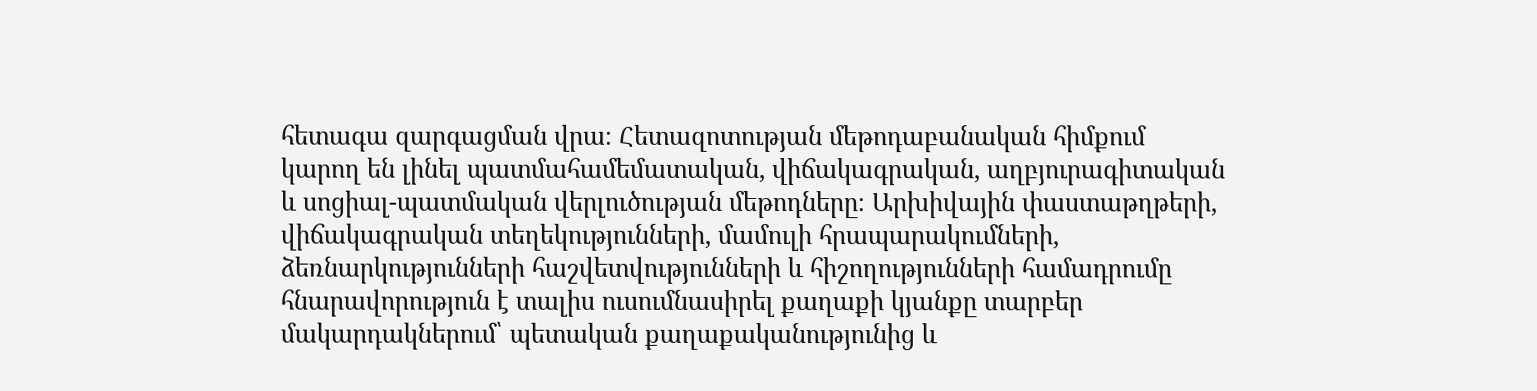հետագա զարգացման վրա։ Հետազոտության մեթոդաբանական հիմքում կարող են լինել պատմահամեմատական, վիճակագրական, աղբյուրագիտական և սոցիալ-պատմական վերլուծության մեթոդները։ Արխիվային փաստաթղթերի, վիճակագրական տեղեկությունների, մամուլի հրապարակումների, ձեռնարկությունների հաշվետվությունների և հիշողությունների համադրումը հնարավորություն է տալիս ուսումնասիրել քաղաքի կյանքը տարբեր մակարդակներում՝ պետական քաղաքականությունից և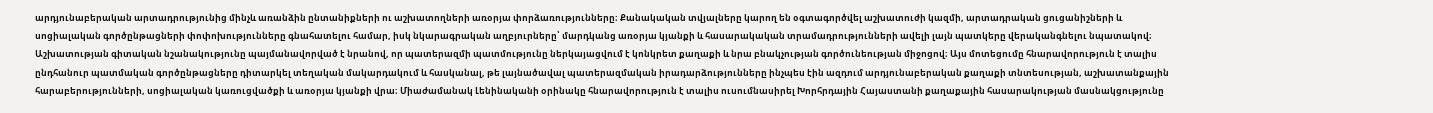արդյունաբերական արտադրությունից մինչև առանձին ընտանիքների ու աշխատողների առօրյա փորձառությունները։ Քանակական տվյալները կարող են օգտագործվել աշխատուժի կազմի, արտադրական ցուցանիշների և սոցիալական գործընթացների փոփոխությունները գնահատելու համար, իսկ նկարագրական աղբյուրները՝ մարդկանց առօրյա կյանքի և հասարակական տրամադրությունների ավելի լայն պատկերը վերականգնելու նպատակով։ Աշխատության գիտական նշանակությունը պայմանավորված է նրանով, որ պատերազմի պատմությունը ներկայացվում է կոնկրետ քաղաքի և նրա բնակչության գործունեության միջոցով։ Այս մոտեցումը հնարավորություն է տալիս ընդհանուր պատմական գործընթացները դիտարկել տեղական մակարդակում և հասկանալ, թե լայնածավալ պատերազմական իրադարձությունները ինչպես էին ազդում արդյունաբերական քաղաքի տնտեսության, աշխատանքային հարաբերությունների, սոցիալական կառուցվածքի և առօրյա կյանքի վրա։ Միաժամանակ Լենինականի օրինակը հնարավորություն է տալիս ուսումնասիրել Խորհրդային Հայաստանի քաղաքային հասարակության մասնակցությունը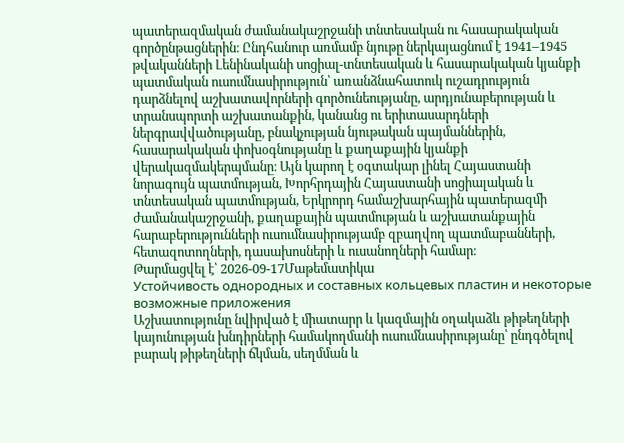պատերազմական ժամանակաշրջանի տնտեսական ու հասարակական գործընթացներին։ Ընդհանուր առմամբ նյութը ներկայացնում է 1941–1945 թվականների Լենինականի սոցիալ-տնտեսական և հասարակական կյանքի պատմական ուսումնասիրություն՝ առանձնահատուկ ուշադրություն դարձնելով աշխատավորների գործունեությանը, արդյունաբերության և տրանսպորտի աշխատանքին, կանանց ու երիտասարդների ներգրավվածությանը, բնակչության նյութական պայմաններին, հասարակական փոխօգնությանը և քաղաքային կյանքի վերակազմակերպմանը։ Այն կարող է օգտակար լինել Հայաստանի նորագույն պատմության, Խորհրդային Հայաստանի սոցիալական և տնտեսական պատմության, Երկրորդ համաշխարհային պատերազմի ժամանակաշրջանի, քաղաքային պատմության և աշխատանքային հարաբերությունների ուսումնասիրությամբ զբաղվող պատմաբանների, հետազոտողների, դասախոսների և ուսանողների համար։
Թարմացվել է՝ 2026-09-17Մաթեմատիկա
Устойчивость однородных и составных кольцевых пластин и некоторые возможные приложения
Աշխատությունը նվիրված է միատարր և կազմային օղակաձև թիթեղների կայունության խնդիրների համակողմանի ուսումնասիրությանը՝ ընդգծելով բարակ թիթեղների ճկման, սեղմման և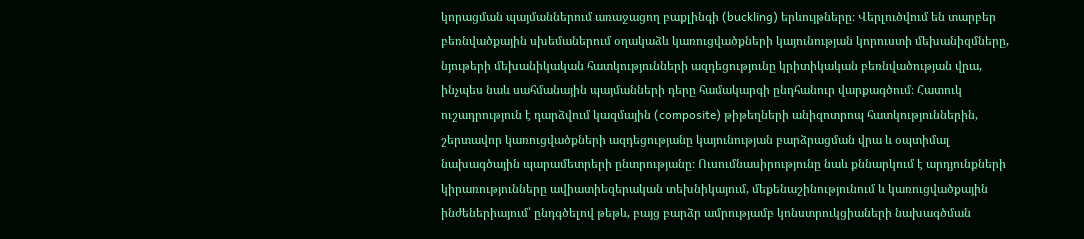կորացման պայմաններում առաջացող բաքլինգի (buckling) երևույթները։ Վերլուծվում են տարբեր բեռնվածքային սխեմաներում օղակաձև կառուցվածքների կայունության կորուստի մեխանիզմները, նյութերի մեխանիկական հատկությունների ազդեցությունը կրիտիկական բեռնվածության վրա, ինչպես նաև սահմանային պայմանների դերը համակարգի ընդհանուր վարքագծում։ Հատուկ ուշադրություն է դարձվում կազմային (composite) թիթեղների անիզոտրոպ հատկություններին, շերտավոր կառուցվածքների ազդեցությանը կայունության բարձրացման վրա և օպտիմալ նախագծային պարամետրերի ընտրությանը։ Ուսումնասիրությունը նաև քննարկում է արդյունքների կիրառությունները ավիատիեզերական տեխնիկայում, մեքենաշինությունում և կառուցվածքային ինժեներիայում՝ ընդգծելով թեթև, բայց բարձր ամրությամբ կոնստրուկցիաների նախագծման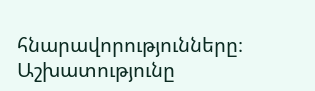հնարավորությունները։ Աշխատությունը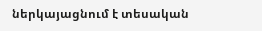ներկայացնում է տեսական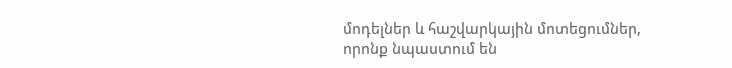մոդելներ և հաշվարկային մոտեցումներ, որոնք նպաստում են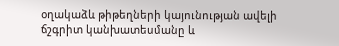օղակաձև թիթեղների կայունության ավելի ճշգրիտ կանխատեսմանը և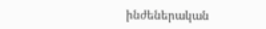ինժեներական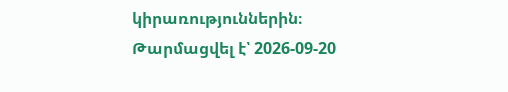կիրառություններին։
Թարմացվել է՝ 2026-09-20